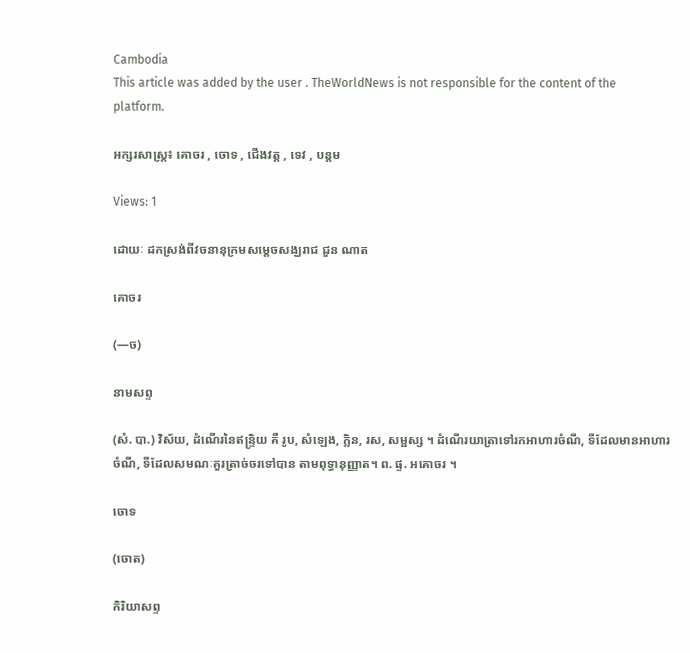Cambodia
This article was added by the user . TheWorldNews is not responsible for the content of the platform.

អក្សរសាស្ត្រ៖ គោចរ , ចោទ , ជើងវត្ត , ទេវ , បន្តម

Views: 1

ដោយៈ ដកស្រង់ពីវចនានុក្រមសម្តេចសង្ឃរាជ ជួន ណាត

គោចរ

(—ច)

នាមសព្ទ

(សំ. បា.) វិស័យ, ដំណើរនៃឥន្ទ្រិយ គឺ រូប, សំឡេង, ក្លិន, រស, សម្ផស្ស ។ ដំណើរយាត្រាទៅរកអាហារចំណី, ទីដែលមានអាហារចំណី, ទីដែលសមណៈគួរត្រាច់ចរទៅបាន តាមពុទ្ធានុញ្ញាត។ ព. ផ្ទ. អគោចរ ។

ចោទ

(ចោត)

កិរិយាសព្ទ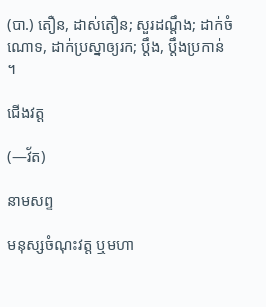(បា.) តឿន, ដាស់តឿន; សួរដណ្ដឹង; ដាក់ចំណោទ, ដាក់ប្រស្នាឲ្យរក; ប្ដឹង, ប្ដឹងប្រកាន់ ។

ជើងវត្ត

(—វ័ត)

នាមសព្ទ

មនុស្សចំណុះវត្ត ឬមហា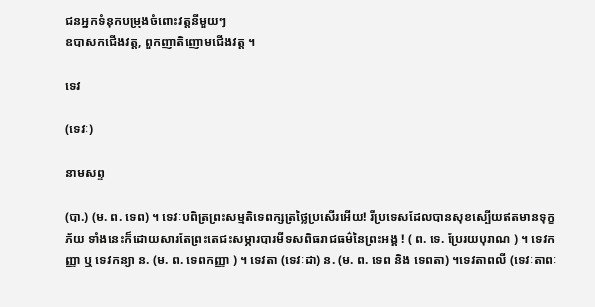ជនអ្នកទំនុកបម្រុងចំពោះវត្តនីមួយៗ
ឧបាសកជើងវត្ត, ពួកញាតិញោមជើងវត្ត ។

ទេវ

(ទេវៈ)

នាមសព្ទ

(បា.) (ម. ព. ទេព) ។ ទេវៈបពិត្រព្រះសម្មតិទេពក្សត្រថ្លៃប្រសើរអើយ! រីប្រទេសដែលបានសុខស្បើយឥតមានទុក្ខភ័យ ទាំងនេះក៏ដោយសារតែព្រះតេជះសម្ភារបារមីទសពិធរាជធម៌នៃព្រះអង្គ ! ( ព. ទេ. ប្រែរយបុរាណ ) ។ ទេវកញ្ញា ឬ ទេវកន្យា ន. (ម. ព. ទេពកញ្ញា ) ។ ទេវតា (ទេវៈដា) ន. (ម. ព. ទេព និង ទេពតា) ។ទេវតាពលី (ទេវៈតាពៈ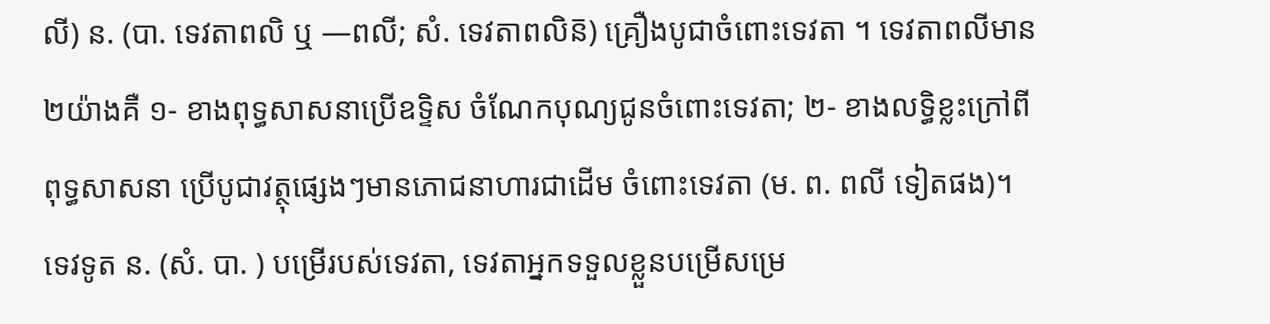លី) ន. (បា. ទេវតាពលិ ឬ —ពលី; សំ. ទេវតាពលិន៑) គ្រឿងបូជាចំពោះទេវតា ។ ទេវតាពលីមាន២យ៉ាងគឺ ១- ខាងពុទ្ធសាសនាប្រើឧទ្ទិស ចំណែកបុណ្យជូនចំពោះទេវតា; ២- ខាងលទ្ធិខ្លះក្រៅពីពុទ្ធសាសនា ប្រើបូជាវត្ថុផ្សេងៗមានភោជនាហារជាដើម ចំពោះទេវតា (ម. ព. ពលី ទៀតផង)។ ទេវទូត ន. (សំ. បា. ) បម្រើរបស់ទេវតា, ទេវតាអ្នកទទួលខ្លួនបម្រើសម្រេ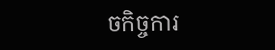ចកិច្ចការ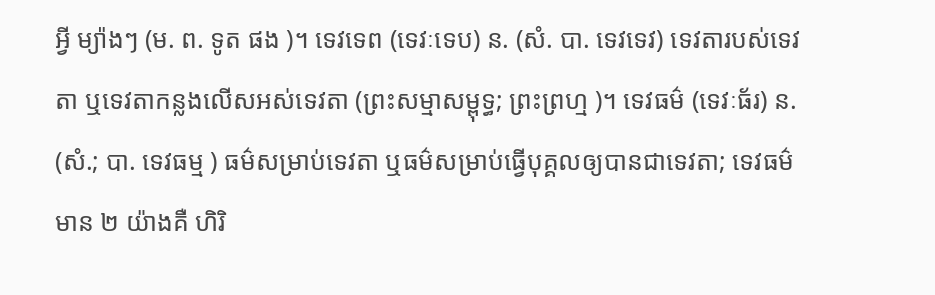អ្វី ម្យ៉ាងៗ (ម. ព. ទូត ផង )។ ទេវទេព (ទេវៈទេប) ន. (សំ. បា. ទេវទេវ) ទេវតារបស់ទេវតា ឬទេវតាកន្លងលើសអស់ទេវតា (ព្រះសម្មាសម្ពុទ្ធ; ព្រះព្រហ្ម )។ ទេវធម៌ (ទេវៈធ័រ) ន. (សំ.; បា. ទេវធម្ម ) ធម៌សម្រាប់ទេវតា ឬធម៌សម្រាប់ធ្វើបុគ្គលឲ្យបានជាទេវតា; ទេវធម៌មាន ២ យ៉ាងគឺ ហិរិ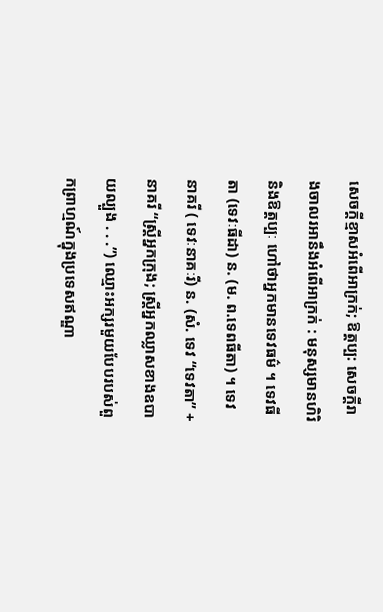សេចក្ដីខ្មាសអំពើអាក្រក់; ឱត្តប្ប: សេចក្ដីរាងចាលរអានឹងអំពើអាក្រក់ : មនុស្សមានហិរិនិងឱត្តប្បៈ ហៅថាអ្នកមានទេវធម៌ ។ ទេវធីតា (ទេវៈធីដា) ន. (ម. ព.ទេពធីតា) ។ ទេវនាគរី ( ទេវៈនាគៈរី) ន. (សំ. ទេវ “ទេវតា” + នាគរី “ស្ត្រីអ្នកក្រុង; ស្ត្រីអ្នកឈ្លាសខាងឧបាយល្បួង . . .”) ឈ្មោះអក្សរមួយបែបរបស់ពួកព្រាហ្មណ៍ក្នុងប្រទេសឥណ្ឌា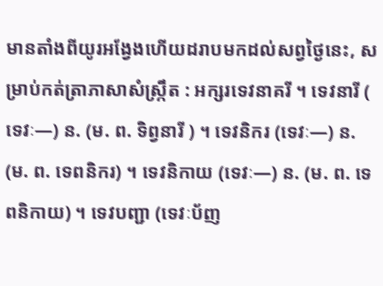មានតាំងពីយូរអង្វែងហើយដរាបមកដល់សព្វថ្ងៃនេះ, សម្រាប់កត់ត្រាភាសាសំស្ក្រឹត : អក្សរទេវនាគរី ។ ទេវនារី ( ទេវៈ—) ន. (ម. ព. ទិព្វនារី ) ។ ទេវនិករ (ទេវៈ—) ន. (ម. ព. ទេពនិករ) ។ ទេវនិកាយ (ទេវៈ—) ន. (ម. ព. ទេពនិកាយ) ។ ទេវបញ្ជា (ទេវៈប័ញ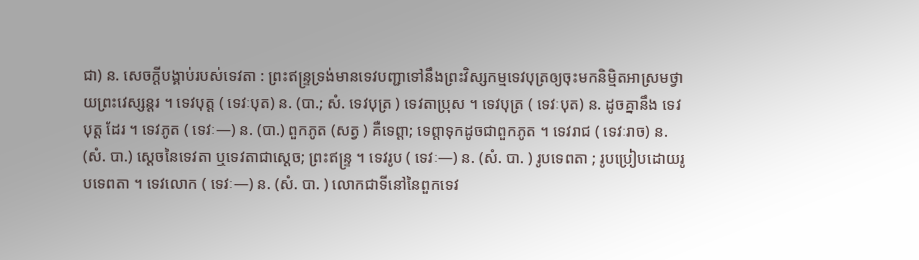ជា) ន. សេចក្ដីបង្គាប់របស់ទេវតា : ព្រះឥន្ទ្រទ្រង់មានទេវបញ្ជាទៅនឹងព្រះវិស្សកម្មទេវបុត្រឲ្យចុះមកនិម្មិតអាស្រមថ្វាយព្រះវេស្សន្ដរ ។ ទេវបុត្ត ( ទេវៈបុត) ន. (បា.; សំ. ទេវបុត្រ ) ទេវតាប្រុស ។ ទេវបុត្រ ( ទេវៈបុត) ន. ដូចគ្នានឹង ទេវបុត្ត ដែរ ។ ទេវភូត ( ទេវៈ—) ន. (បា.) ពួកភូត (សត្វ ) គឺទេព្ដា; ទេព្ដាទុកដូចជាពួកភូត ។ ទេវរាជ ( ទេវៈរាច) ន. (សំ. បា.) សេ្ដចនៃទេវតា ឬទេវតាជាស្ដេច; ព្រះឥន្ទ្រ ។ ទេវរូប ( ទេវៈ—) ន. (សំ. បា. ) រូបទេពតា ; រូបប្រៀបដោយរូបទេពតា ។ ទេវលោក ( ទេវៈ—) ន. (សំ. បា. ) លោកជាទីនៅនៃពួកទេវ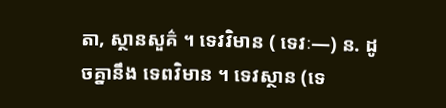តា, ស្ថានសួគ៌ ។ ទេវវិមាន ( ទេវៈ—) ន. ដូចគ្នានឹង ទេពវិមាន ។ ទេវស្ថាន (ទេ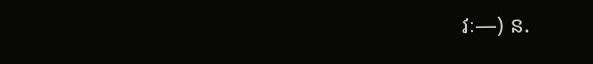វៈ—) ន.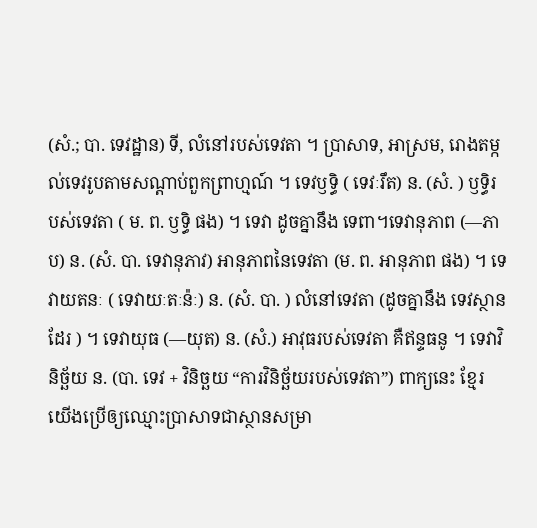(សំ.; បា. ទេវដ្ឋាន) ទី, លំនៅរបស់ទេវតា ។ ប្រាសាទ, អាស្រម, រោងតម្កល់ទេវរូបតាមសណ្ដាប់ពួកព្រាហ្មណ៍ ។ ទេវឫទ្ធិ ( ទេវៈរឹត) ន. (សំ. ) ឫទិ្ធរបស់ទេវតា ( ម. ព. ឫទ្ធិ ផង) ។ ទេវា ដូចគ្នានឹង ទេពា។ទេវានុភាព (—ភាប) ន. (សំ. បា. ទេវានុភាវ) អានុភាពនៃទេវតា (ម. ព. អានុភាព ផង) ។ ទេវាយតនៈ ( ទេវាយៈតៈន៉ៈ) ន. (សំ. បា. ) លំនៅទេវតា (ដូចគ្នានឹង ទេវស្ថាន ដែរ ) ។ ទេវាយុធ (—យុត) ន. (សំ.) អាវុធរបស់ទេវតា គឺឥន្ទធនូ ។ ទេវាវិនិច្ឆ័យ ន. (បា. ទេវ + វិនិច្ឆយ “ការវិនិច្ឆ័យរបស់ទេវតា”) ពាក្យនេះ ខ្មែរយើងប្រើឲ្យឈ្មោះប្រាសាទជាស្ថានសម្រា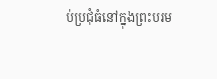ប់ប្រជុំធំនៅក្នុងព្រះបរម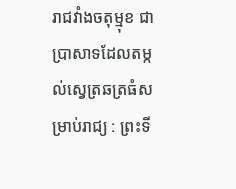រាជវាំងចតុម្មុខ ជាប្រាសាទដែលតម្កល់ស្វេត្រឆត្រធំសម្រាប់រាជ្យ : ព្រះទី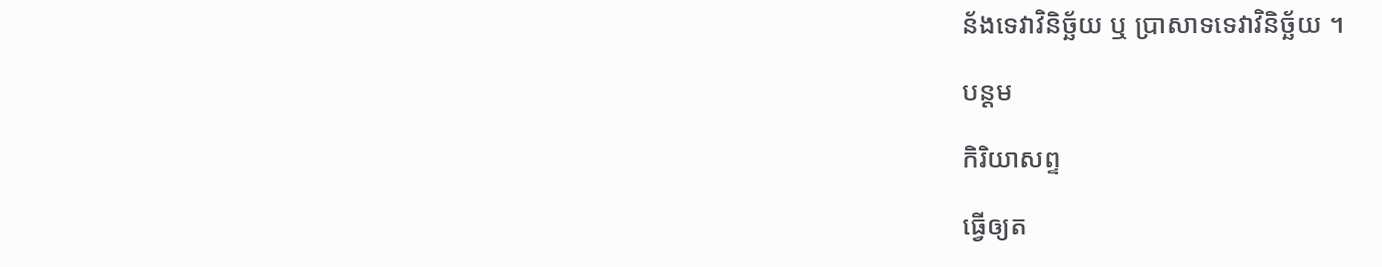ន័ងទេវាវិនិច្ឆ័យ ឬ ប្រាសាទទេវាវិនិច្ឆ័យ ។

បន្តម

កិរិយាសព្ទ

ធ្វើឲ្យត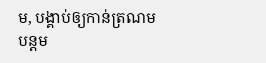ម, បង្គាប់ឲ្យកាន់ត្រណម
បន្តម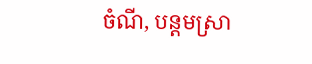ចំណី, បន្តមស្រា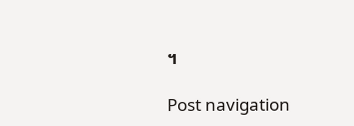។

Post navigation